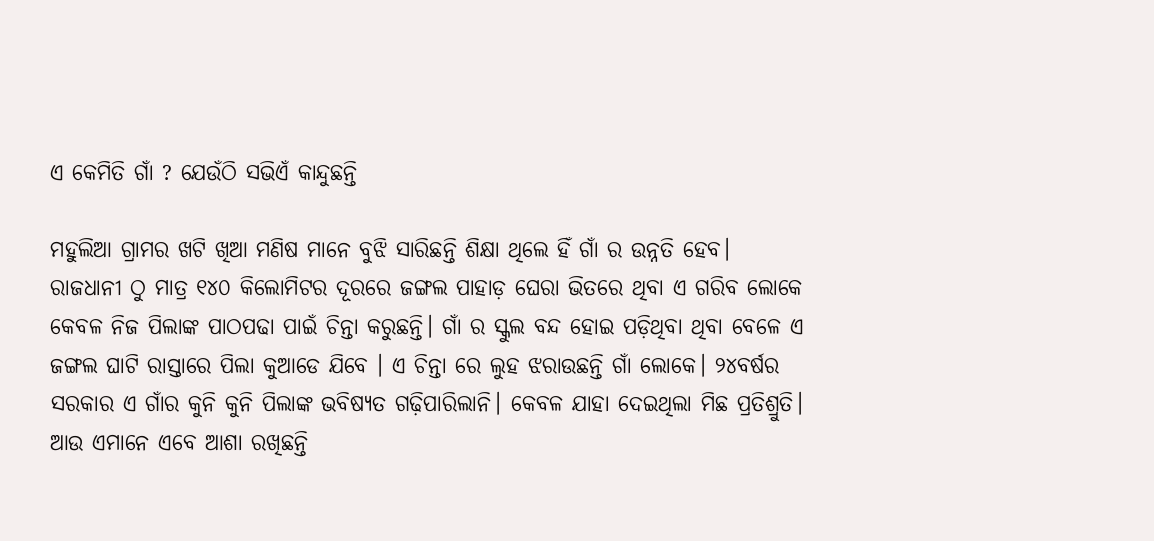ଏ କେମିତି ଗାଁ ? ଯେଉଁଠି ସଭିଏଁ କାନ୍ଦୁଛନ୍ତି

ମହୁଲିଆ ଗ୍ରାମର ଖଟି ଖିଆ ମଣିଷ ମାନେ ବୁଝି ସାରିଛନ୍ତି ଶିକ୍ଷା ଥିଲେ ହିଁ ଗାଁ ର ଉନ୍ନତି ହେବ। ରାଜଧାନୀ ଠୁ ମାତ୍ର ୧୪୦ କିଲୋମିଟର ଦୂରରେ ଜଙ୍ଗଲ ପାହାଡ଼ ଘେରା ଭିତରେ ଥିବା ଏ ଗରିବ ଲୋକେ କେବଳ ନିଜ ପିଲାଙ୍କ ପାଠପଢା ପାଇଁ ଚିନ୍ତା କରୁଛନ୍ତି। ଗାଁ ର ସ୍କୁଲ ବନ୍ଦ ହୋଇ ପଡ଼ିଥିବା ଥିବା ବେଳେ ଏ ଜଙ୍ଗଲ ଘାଟି ରାସ୍ତାରେ ପିଲା କୁଆଡେ ଯିବେ । ଏ ଚିନ୍ତା ରେ ଲୁହ ଝରାଉଛନ୍ତି ଗାଁ ଲୋକେ। ୨୪ବର୍ଷର ସରକାର ଏ ଗାଁର କୁନି କୁନି ପିଲାଙ୍କ ଭବିଷ୍ୟତ ଗଢ଼ିପାରିଲାନି। କେବଳ ଯାହା ଦେଇଥିଲା ମିଛ ପ୍ରତିଶ୍ରୁତି।
ଆଉ ଏମାନେ ଏବେ ଆଶା ରଖିଛନ୍ତି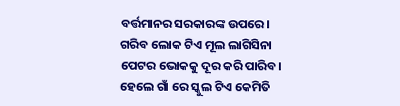ବର୍ତ୍ତମାନର ସରକାରଙ୍କ ଉପରେ। ଗରିବ ଲୋକ ଟିଏ ମୂଲ ଲାଗିସିନା ପେଟର ଭୋକକୁ ଦୂର କରି ପାରିବ। ହେଲେ ଗାଁ ରେ ସ୍କୁଲ ଟିଏ କେମିତି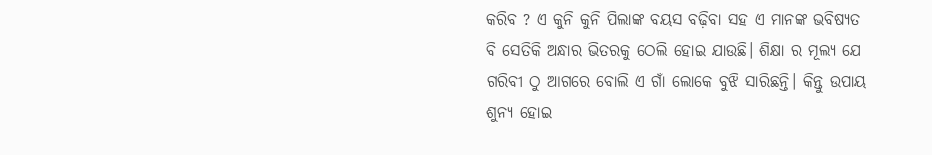କରିବ ? ଏ କୁନି କୁନି ପିଲାଙ୍କ ବୟସ ବଢ଼ିବା ସହ ଏ ମାନଙ୍କ ଭବିଷ୍ୟତ ବି ସେତିକି ଅନ୍ଧାର ଭିତରକୁ ଠେଲି ହୋଇ ଯାଉଛି। ଶିକ୍ଷା ର ମୂଲ୍ୟ ଯେ ଗରିବୀ ଠୁ ଆଗରେ ବୋଲି ଏ ଗାଁ ଲୋକେ ବୁଝି ସାରିଛନ୍ତି। କିନ୍ତୁ ଉପାୟ ଶୁନ୍ୟ ହୋଇ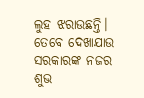ଲୁହ ଝରାଉଛନ୍ତି। ତେବେ ଦେଖାଯାଉ ସରକାରଙ୍କ ନଜର ଶୁଭ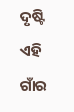ଦୃଷ୍ଟି ଏହି ଗାଁର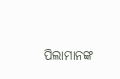ପିଲାମାନଙ୍କ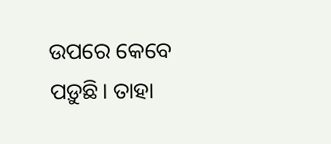ଉପରେ କେବେ ପଡ଼ୁଛି। ତାହା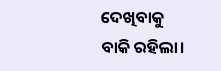ଦେଖିବାକୁ ବାକି ରହିଲା।